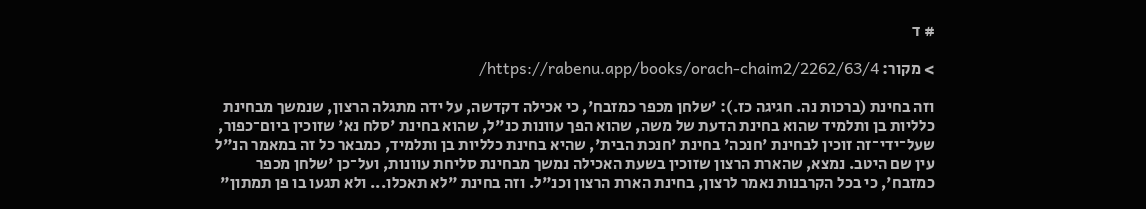# ד

> מקור: https://rabenu.app/books/orach-chaim2/2262/63/4/

וזה בחינת (ברכות נה. חגיגה כז.): 'שלחן מכפר כמזבח', כי אכילה דקדשה, על ידה מתגלה הרצון, שנמשך מבחינת כלליות בן ותלמיד שהוא בחינת הדעת של משה, שהוא הפך עוונות כנ"ל, שהוא בחינת 'סלח נא' שזוכין ביום־כפור, שעל־ידי־זה זוכין לבחינת 'חנכה' בחינת 'חנכת הבית', שהיא בחינת כלליות בן ותלמיד, כמבאר כל זה במאמר הנ"ל עין שם היטב. נמצא, שהארת הרצון שזוכין בשעת האכילה נמשך מבחינת סליחת עוונות, ועל־כן 'שלחן מכפר כמזבח', כי בכל הקרבנות נאמר לרצון, בחינת הארת הרצון וכנ"ל. וזה בחינת "לא תאכלו... ולא תגעו בו פן תמתון"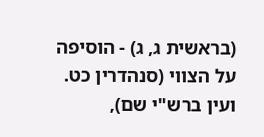(בראשית ג, ג) - הוסיפה על הצווי (סנהדרין כט. ועין ברש"י שם),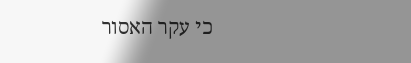כי עקר האסור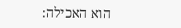הוא האכילה: